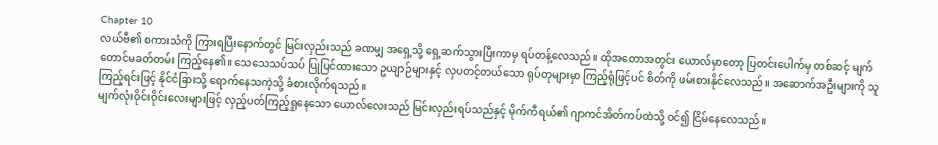Chapter 10
လယ်ဗီ၏ စကားသံကို ကြားရပြီးနောက်တွင် မြင်းလှည်းသည် ခဏမျှ အရှေ့သို့ ရှေ့ဆက်သွားပြီးကာမှ ရပ်တန့်လေသည်။ ထိုအတောအတွင်း ယောလ်မှာတော့ ပြတင်းပေါက်မှ တစ်ဆင့် မျက်တောင်မခတ်တမ်း ကြည့်နေ၏။ သေသေသပ်သပ် ပြုပြင်ထားသော ဥယျာဉ်များနှင့် လှပတင့်တယ်သော ရုပ်တုများမှာ ကြည့်ရုံဖြင့်ပင် စိတ်ကို ဖမ်းစားနိုင်လေသည်။ အဆောက်အဦးများကို သူ ကြည့်ရင်းဖြင့် နိုင်ငံခြားသို့ ရောက်နေသကဲ့သို့ ခံစားလိုက်ရသည်။
မျက်လုံးဝိုင်းဝိုင်းလေးများဖြင့် လှည့်ပတ်ကြည့်ရှုနေသော ယောလ်လေးသည် မြင်းလှည်းရပ်သည်နှင့် မိုက်ကီရယ်၏ ဂျာကင်အိတ်ကပ်ထဲသို့ ဝင်၍ ငြိမ်နေလေသည်။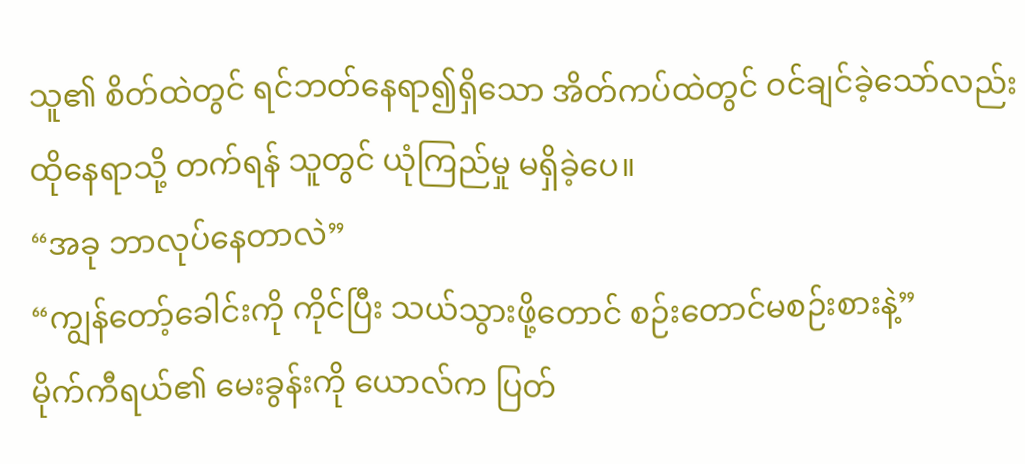သူ၏ စိတ်ထဲတွင် ရင်ဘတ်နေရာ၍ရှိသော အိတ်ကပ်ထဲတွင် ဝင်ချင်ခဲ့သော်လည်း ထိုနေရာသို့ တက်ရန် သူတွင် ယုံကြည်မှု မရှိခဲ့ပေ။
“အခု ဘာလုပ်နေတာလဲ”
“ကျွန်တော့်ခေါင်းကို ကိုင်ပြီး သယ်သွားဖို့တောင် စဉ်းတောင်မစဉ်းစားနဲ့”
မိုက်ကီရယ်၏ မေးခွန်းကို ယောလ်က ပြတ်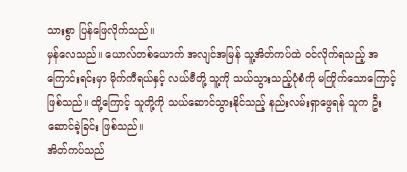သားစွာ ပြန်ဖြေလိုက်သည်။
မှန်လေသည်။ ယောလ်တစ်ယောက် အလျင်အမြန် သူ့အိတ်ကပ်ထဲ ဝင်လိုက်ရသည့် အကြောင်းရင်းမှာ မိုက်ကီရယ်နှင့် လယ်ဗီတို့ သူ့ကို သယ်သွားသည့်ပုံစံကို မကြိုက်သောကြောင့်ဖြစ်သည်။ ထို့ကြောင့် သူတို့ကို သယ်ဆောင်သွားနိုင်သည့် နည်းလမ်းရှာဖွေရန် သူက ဦးဆောင်ခဲ့ခြင်း ဖြစ်သည်။
အိတ်ကပ်သည်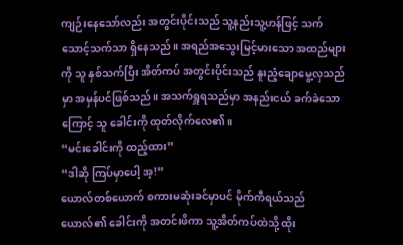ကျဉ်းနေသော်လည်း အတွင်းပိုင်းသည် သူ့နည်းသူ့ဟန်ဖြင့် သက်သောင့်သက်သာ ရှိနေသည်။ အရည်အသွေးမြင့်မားသော အထည်များကို သူ နှစ်သက်ပြီး အိတ်ကပ် အတွင်းပိုင်းသည် နူးညံ့ချောမွေ့လှသည်မှာ အမှန်ပင်ဖြစ်သည်။ အသက်ရှူရသည်မှာ အနည်းငယ် ခက်ခဲသောကြောင့် သူ ခေါင်းကို ထုတ်လိုက်လေ၏။
“မင်းခေါင်းကို ထည့်ထား”
“ဒါဆို ကြပ်မှာပေါ့ အ့!”
ယောလ်တစ်ယောက် စကားမဆုံးခင်မှာပင် မိုက်ကီရယ်သည် ယောလ်၏ ခေါင်းကို အတင်းဖိကာ သူ့အိတ်ကပ်ထဲသို့ ထိုး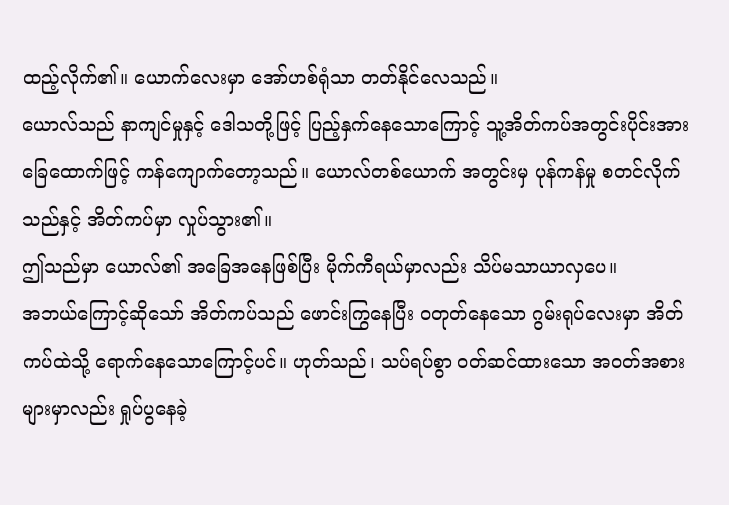ထည့်လိုက်၏။ ယောက်လေးမှာ အော်ဟစ်ရုံသာ တတ်နိုင်လေသည်။
ယောလ်သည် နာကျင်မှုနှင့် ဒေါသတို့ဖြင့် ပြည့်နှက်နေသောကြောင့် သူ့အိတ်ကပ်အတွင်းပိုင်းအား ခြေထောက်ဖြင့် ကန်ကျောက်တော့သည်။ ယောလ်တစ်ယောက် အတွင်းမှ ပုန်ကန်မှု စတင်လိုက်သည်နှင့် အိတ်ကပ်မှာ လှုပ်သွား၏။
ဤသည်မှာ ယောလ်၏ အခြေအနေဖြစ်ပြီး မိုက်ကီရယ်မှာလည်း သိပ်မသာယာလှပေ။
အဘယ်ကြောင့်ဆိုသော် အိတ်ကပ်သည် ဖောင်းကြွနေပြီး ဝတုတ်နေသော ဂွမ်းရုပ်လေးမှာ အိတ်ကပ်ထဲသို့ ရောက်နေသောကြောင့်ပင်။ ဟုတ်သည်၊ သပ်ရပ်စွာ ဝတ်ဆင်ထားသော အဝတ်အစားများမှာလည်း ရှုပ်ပွနေခဲ့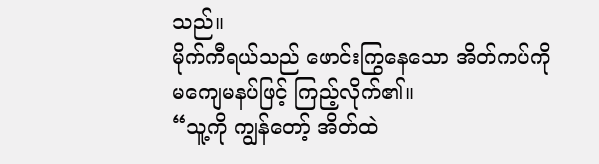သည်။
မိုက်ကီရယ်သည် ဖောင်းကြွနေသော အိတ်ကပ်ကို မကျေမနပ်ဖြင့် ကြည့်လိုက်၏။
“သူ့ကို ကျွန်တော့် အိတ်ထဲ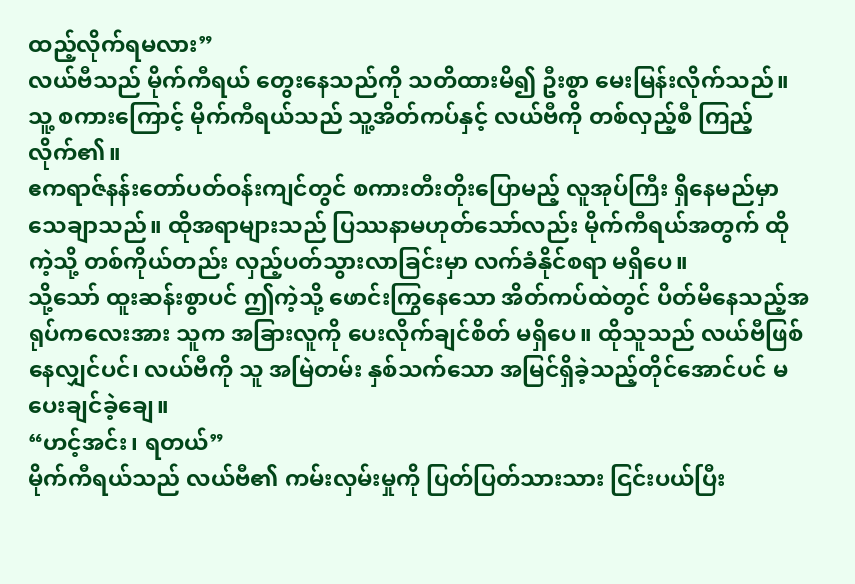ထည့်လိုက်ရမလား”
လယ်ဗီသည် မိုက်ကီရယ် တွေးနေသည်ကို သတိထားမိ၍ ဦးစွာ မေးမြန်းလိုက်သည်။ သူ့ စကားကြောင့် မိုက်ကီရယ်သည် သူ့အိတ်ကပ်နှင့် လယ်ဗီကို တစ်လှည့်စီ ကြည့်လိုက်၏။
ဧကရာဇ်နန်းတော်ပတ်ဝန်းကျင်တွင် စကားတီးတိုးပြောမည့် လူအုပ်ကြီး ရှိနေမည်မှာ သေချာသည်။ ထိုအရာများသည် ပြဿနာမဟုတ်သော်လည်း မိုက်ကီရယ်အတွက် ထိုကဲ့သို့ တစ်ကိုယ်တည်း လှည့်ပတ်သွားလာခြင်းမှာ လက်ခံနိုင်စရာ မရှိပေ။
သို့သော် ထူးဆန်းစွာပင် ဤကဲ့သို့ ဖောင်းကြွနေသော အိတ်ကပ်ထဲတွင် ပိတ်မိနေသည့်အရုပ်ကလေးအား သူက အခြားလူကို ပေးလိုက်ချင်စိတ် မရှိပေ။ ထိုသူသည် လယ်ဗီဖြစ်နေလျှင်ပင်၊ လယ်ဗီကို သူ အမြဲတမ်း နှစ်သက်သော အမြင်ရှိခဲ့သည့်တိုင်အောင်ပင် မပေးချင်ခဲ့ချေ။
“ဟင့်အင်း၊ ရတယ်”
မိုက်ကီရယ်သည် လယ်ဗီ၏ ကမ်းလှမ်းမှုကို ပြတ်ပြတ်သားသား ငြင်းပယ်ပြီး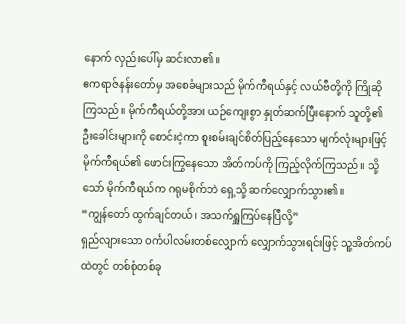နောက် လှည်းပေါ်မှ ဆင်းလာ၏။
ဧကရာဇ်နန်းတော်မှ အစေခံများသည် မိုက်ကီရယ်နှင့် လယ်ဗီတို့ကို ကြိုဆိုကြသည်။ မိုက်ကီရယ်တို့အား ယဉ်ကျေးစွာ နှုတ်ဆက်ပြီးနောက် သူတို့၏ ဦးခေါင်းများကို စောင်းငဲ့ကာ စူးစမ်းချင်စိတ်ပြည့်နေသော မျက်လုံးများဖြင့် မိုက်ကီရယ်၏ ဖောင်းကြွနေသော အိတ်ကပ်ကို ကြည့်လိုက်ကြသည်။ သို့သော် မိုက်ကီရယ်က ဂရုမစိုက်ဘဲ ရှေ့သို့ ဆက်လျှောက်သွား၏။
“ကျွန်တော် ထွက်ချင်တယ်၊ အသက်ရှူကြပ်နေပြီလို့”
ရှည်လျားသော ဝင်္ကပါလမ်းတစ်လျှောက် လျှောက်သွားရင်းဖြင့် သူ့အိတ်ကပ်ထဲတွင် တစ်စုံတစ်ခု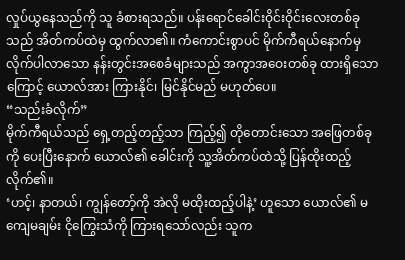လှုပ်ယွနေသည်ကို သူ ခံစားရသည်။ ပန်းရောင်ခေါင်းဝိုင်းဝိုင်းလေးတစ်ခုသည် အိတ်ကပ်ထဲမှ ထွက်လာ၏။ ကံကောင်းစွာပင် မိုက်ကီရယ်နောက်မှ လိုက်ပါလာသော နန်းတွင်းအစေခံများသည် အကွာအဝေးတစ်ခု ထားရှိသောကြောင့် ယောလ်အား ကြားနိုင်၊ မြင်နိုင်မည် မဟုတ်ပေ။
“သည်းခံလိုက်”
မိုက်ကီရယ်သည် ရှေ့တည့်တည့်သာ ကြည့်၍ တိုတောင်းသော အဖြေတစ်ခုကို ပေးပြီးနောက် ယောလ်၏ ခေါင်းကို သူ့အိတ်ကပ်ထဲသို့ ပြန်ထိုးထည့်လိုက်၏။
‘ဟင့်၊ နာတယ်၊ ကျွန်တော့်ကို အဲလို မထိုးထည့်ပါနဲ့’ ဟူသော ယောလ်၏ မကျေမချမ်း ငိုကြွေးသံကို ကြားရသော်လည်း သူက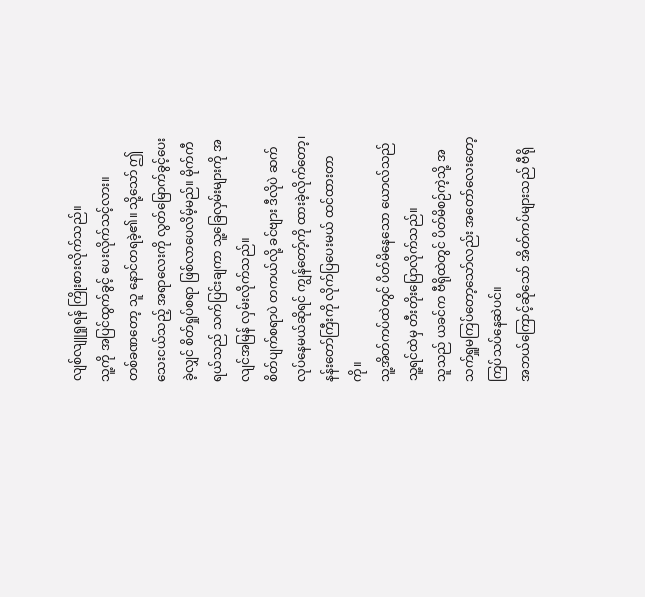လျစ်လျူရှုရန် ကြိုးစားလိုက်သည်။
သူ့ကို အပြင်ထွက်ခွင့် ပေးလိုက်သင့်လား။
တစ်ခဏတော့ သူ နောင်တရခဲ့၏။ သို့သော် ဤသေးငယ်သည့် အရာလေးကို လွတ်မြောက်ခွင့်ပေးခဲ့လျှင် စိတ်ရှုပ်စရာ ဖြစ်လာပေလိမ့်မည်။ မိုက်ကီရယ်သည် သက်ပြင်းချကာ သူ့ခြေလှမ်းများကို အလျင်အမြန် လှမ်းလိုက်သည်။
စိတ်ပျက်စရာပဲ တကယ်လို့ ခင်ဗျား ဒီလိုပဲ ဆက်လုပ်နေမယ်ဆိုရင် ကျွန်တော့်ကို ထားခဲ့လိုက်တော့၊ နန်းတော်ကြီးကို လိုက်ပြပေးမယ် ထင်ထားတာကို။
သူ့အိတ်ကပ်ထဲတွင် ပိတ်မိနေသော ယောလ်သည် သူ့ရင်ထဲမှ တီးတိုးပြောလိုက်သည်။
သူသည် ယခင်က ဗီရိုထဲတွင် ပိတ်မိစဉ်ကဲ့သို့ အသက်ရှူမကြပ်တော့သော်လည်း အတော်လေးတော့ ကြပ်သပ်နေဆဲပင်။
အဘယ်ကြောင့်ဆိုသော် အိတ်ကပ်များသည် ဗီရို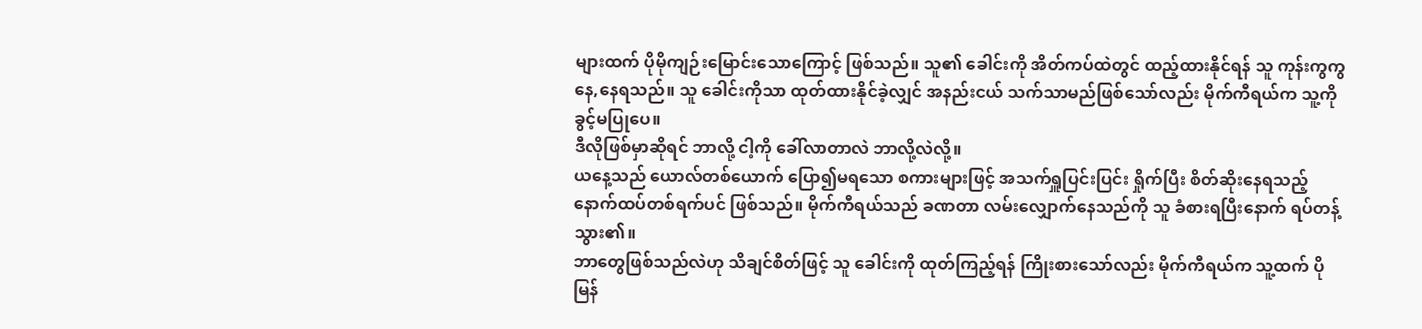များထက် ပိုမိုကျဉ်းမြောင်းသောကြောင့် ဖြစ်သည်။ သူ၏ ခေါင်းကို အိတ်ကပ်ထဲတွင် ထည့်ထားနိုင်ရန် သူ ကုန်းကွကွ နေ,နေရသည်။ သူ ခေါင်းကိုသာ ထုတ်ထားနိုင်ခဲ့လျှင် အနည်းငယ် သက်သာမည်ဖြစ်သော်လည်း မိုက်ကီရယ်က သူ့ကို ခွင့်မပြုပေ။
ဒီလိုဖြစ်မှာဆိုရင် ဘာလို့ ငါ့ကို ခေါ်လာတာလဲ ဘာလို့လဲလို့။
ယနေ့သည် ယောလ်တစ်ယောက် ပြော၍မရသော စကားများဖြင့် အသက်ရှူပြင်းပြင်း ရှိုက်ပြီး စိတ်ဆိုးနေရသည့် နောက်ထပ်တစ်ရက်ပင် ဖြစ်သည်။ မိုက်ကီရယ်သည် ခဏတာ လမ်းလျှောက်နေသည်ကို သူ ခံစားရပြီးနောက် ရပ်တန့်သွား၏။
ဘာတွေဖြစ်သည်လဲဟု သိချင်စိတ်ဖြင့် သူ ခေါင်းကို ထုတ်ကြည့်ရန် ကြိုးစားသော်လည်း မိုက်ကီရယ်က သူ့ထက် ပိုမြန်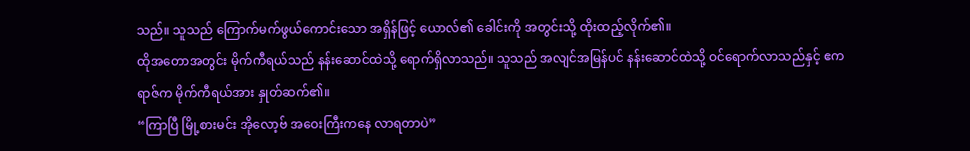သည်။ သူသည် ကြောက်မက်ဖွယ်ကောင်းသော အရှိန်ဖြင့် ယောလ်၏ ခေါင်းကို အတွင်းသို့ ထိုးထည့်လိုက်၏။
ထိုအတောအတွင်း မိုက်ကီရယ်သည် နန်းဆောင်ထဲသို့ ရောက်ရှိလာသည်။ သူသည် အလျင်အမြန်ပင် နန်းဆောင်ထဲသို့ ဝင်ရောက်လာသည်နှင့် ဧကရာဇ်က မိုက်ကီရယ်အား နှုတ်ဆက်၏။
“ကြာပြီ မြို့စားမင်း အိုလော့ဗ် အဝေးကြီးကနေ လာရတာပဲ”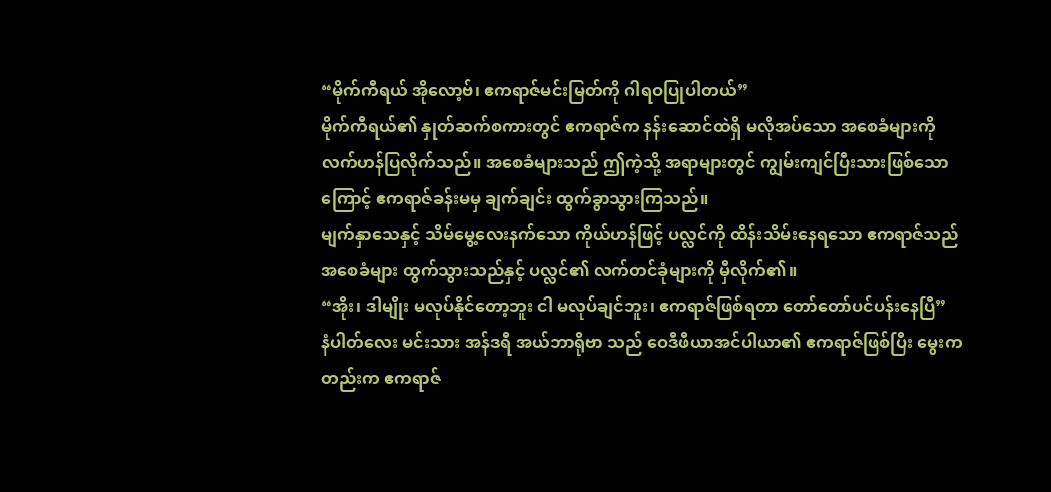“မိုက်ကီရယ် အိုလော့ဗ်၊ ဧကရာဇ်မင်းမြတ်ကို ဂါရဝပြုပါတယ်”
မိုက်ကီရယ်၏ နှုတ်ဆက်စကားတွင် ဧကရာဇ်က နန်းဆောင်ထဲရှိ မလိုအပ်သော အစေခံများကို လက်ဟန်ပြလိုက်သည်။ အစေခံများသည် ဤကဲ့သို့ အရာများတွင် ကျွမ်းကျင်ပြီးသားဖြစ်သောကြောင့် ဧကရာဇ်ခန်းမမှ ချက်ချင်း ထွက်ခွာသွားကြသည်။
မျက်နှာသေနှင့် သိမ်မွေ့လေးနက်သော ကိုယ်ဟန်ဖြင့် ပလ္လင်ကို ထိန်းသိမ်းနေရသော ဧကရာဇ်သည် အစေခံများ ထွက်သွားသည်နှင့် ပလ္လင်၏ လက်တင်ခုံများကို မှီလိုက်၏။
“အိုး၊ ဒါမျိုး မလုပ်နိုင်တော့ဘူး ငါ မလုပ်ချင်ဘူး၊ ဧကရာဇ်ဖြစ်ရတာ တော်တော်ပင်ပန်းနေပြီ”
နံပါတ်လေး မင်းသား အန်ဒရီ အယ်ဘာရိုဗာ သည် ဝေဒီဖီယာအင်ပါယာ၏ ဧကရာဇ်ဖြစ်ပြီး မွေးကတည်းက ဧကရာဇ်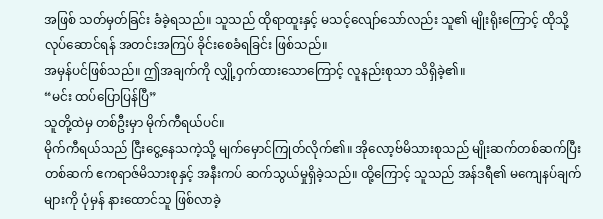အဖြစ် သတ်မှတ်ခြင်း ခံခဲ့ရသည်။ သူသည် ထိုရာထူးနှင့် မသင့်လျော်သော်လည်း သူ၏ မျိုးရိုးကြောင့် ထိုသို့ လုပ်ဆောင်ရန် အတင်းအကြပ် ခိုင်းစေခံရခြင်း ဖြစ်သည်။
အမှန်ပင်ဖြစ်သည်။ ဤအချက်ကို လျှို့ဝှက်ထားသောကြောင့် လူနည်းစုသာ သိရှိခဲ့၏။
“မင်း ထပ်ပြောပြန်ပြီ”
သူတို့ထဲမှ တစ်ဦးမှာ မိုက်ကီရယ်ပင်။
မိုက်ကီရယ်သည် ငြီးငွေ့နေသကဲ့သို့ မျက်မှောင်ကြုတ်လိုက်၏။ အိုလော့ဗ်မိသားစုသည် မျိုးဆက်တစ်ဆက်ပြီးတစ်ဆက် ဧကရာဇ်မိသားစုနှင့် အနီးကပ် ဆက်သွယ်မှုရှိခဲ့သည်။ ထို့ကြောင့် သူသည် အန်ဒရီ၏ မကျေနပ်ချက်များကို ပုံမှန် နားထောင်သူ ဖြစ်လာခဲ့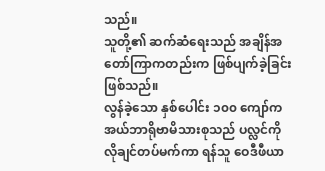သည်။
သူတို့၏ ဆက်ဆံရေးသည် အချိန်အတော်ကြာကတည်းက ဖြစ်ပျက်ခဲ့ခြင်း ဖြစ်သည်။
လွန်ခဲ့သော နှစ်ပေါင်း ၁၀၀ ကျော်က အယ်ဘာရိုဗာမိသားစုသည် ပလ္လင်ကို လိုချင်တပ်မက်ကာ ရန်သူ ဝေဒီဖီယာ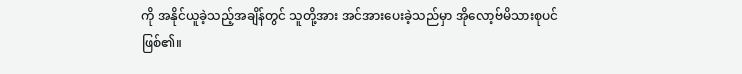ကို အနိုင်ယူခဲ့သည့်အချိန်တွင် သူတို့အား အင်အားပေးခဲ့သည်မှာ အိုလော့ဗ်မိသားစုပင် ဖြစ်၏။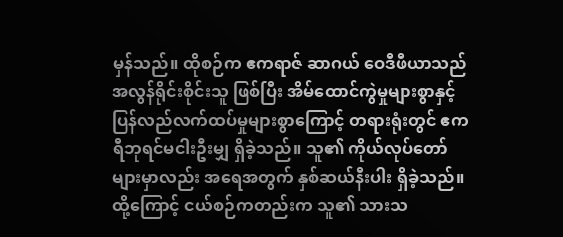မှန်သည်။ ထိုစဉ်က ဧကရာဇ် ဆာဂယ် ဝေဒီဖီယာသည် အလွန်ရိုင်းစိုင်းသူ ဖြစ်ပြီး အိမ်ထောင်ကွဲမှုများစွာနှင့် ပြန်လည်လက်ထပ်မှုများစွာကြောင့် တရားရုံးတွင် ဧကရီဘုရင်မငါးဦးမျှ ရှိခဲ့သည်။ သူ၏ ကိုယ်လုပ်တော်များမှာလည်း အရေအတွက် နှစ်ဆယ်နီးပါး ရှိခဲ့သည်။ ထို့ကြောင့် ငယ်စဉ်ကတည်းက သူ၏ သားသ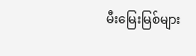မီးမြေးမြစ်များ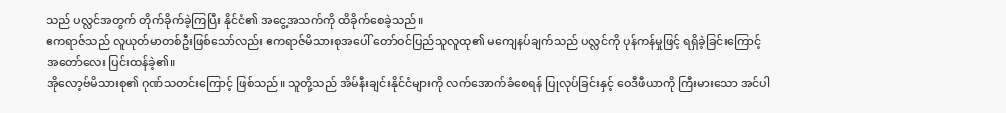သည် ပလ္လင်အတွက် တိုက်ခိုက်ခဲ့ကြပြီး နိုင်ငံ၏ အငွေ့အသက်ကို ထိခိုက်စေခဲ့သည်။
ဧကရာဇ်သည် လူယုတ်မာတစ်ဦးဖြစ်သော်လည်း ဧကရာဇ်မိသားစုအပေါ် တော်ဝင်ပြည်သူလူထု၏ မကျေနပ်ချက်သည် ပလ္လင်ကို ပုန်ကန်မှုဖြင့် ရရှိခဲ့ခြင်းကြောင့် အတော်လေး ပြင်းထန်ခဲ့၏။
အိုလော့ဗ်မိသားစု၏ ဂုဏ်သတင်းကြောင့် ဖြစ်သည်။ သူတို့သည် အိမ်နီးချင်းနိုင်ငံများကို လက်အောက်ခံစေရန် ပြုလုပ်ခြင်းနှင့် ဝေဒီဖီယာကို ကြီးမားသော အင်ပါ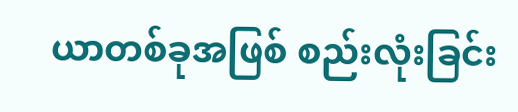ယာတစ်ခုအဖြစ် စည်းလုံးခြင်း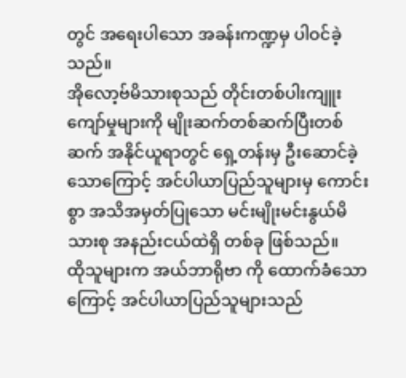တွင် အရေးပါသော အခန်းကဏ္ဍမှ ပါဝင်ခဲ့သည်။
အိုလော့ဗ်မိသားစုသည် တိုင်းတစ်ပါးကျူးကျော်မှုများကို မျိုးဆက်တစ်ဆက်ပြီးတစ်ဆက် အနိုင်ယူရာတွင် ရှေ့တန်းမှ ဦးဆောင်ခဲ့သောကြောင့် အင်ပါယာပြည်သူများမှ ကောင်းစွာ အသိအမှတ်ပြုသော မင်းမျိုးမင်းနွယ်မိသားစု အနည်းငယ်ထဲရှိ တစ်ခု ဖြစ်သည်။
ထိုသူများက အယ်ဘာရိုဗာ ကို ထောက်ခံသောကြောင့် အင်ပါယာပြည်သူများသည်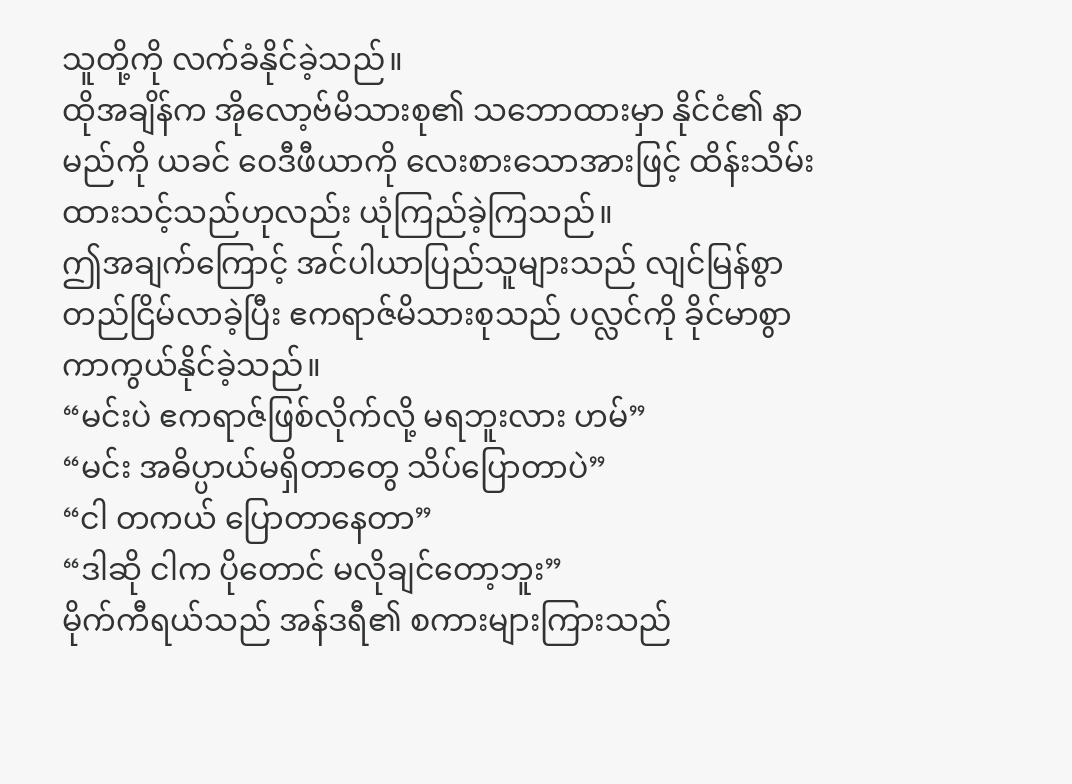သူတို့ကို လက်ခံနိုင်ခဲ့သည်။
ထိုအချိန်က အိုလော့ဗ်မိသားစု၏ သဘောထားမှာ နိုင်ငံ၏ နာမည်ကို ယခင် ဝေဒီဖီယာကို လေးစားသောအားဖြင့် ထိန်းသိမ်းထားသင့်သည်ဟုလည်း ယုံကြည်ခဲ့ကြသည်။
ဤအချက်ကြောင့် အင်ပါယာပြည်သူများသည် လျင်မြန်စွာ တည်ငြိမ်လာခဲ့ပြီး ဧကရာဇ်မိသားစုသည် ပလ္လင်ကို ခိုင်မာစွာ ကာကွယ်နိုင်ခဲ့သည်။
“မင်းပဲ ဧကရာဇ်ဖြစ်လိုက်လို့ မရဘူးလား ဟမ်”
“မင်း အဓိပ္ပာယ်မရှိတာတွေ သိပ်ပြောတာပဲ”
“ငါ တကယ် ပြောတာနေတာ”
“ဒါဆို ငါက ပိုတောင် မလိုချင်တော့ဘူး”
မိုက်ကီရယ်သည် အန်ဒရီ၏ စကားများကြားသည်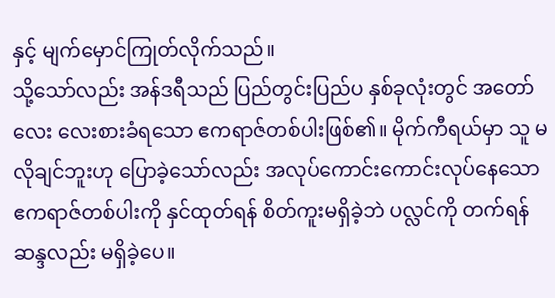နှင့် မျက်မှောင်ကြုတ်လိုက်သည်။
သို့သော်လည်း အန်ဒရီသည် ပြည်တွင်းပြည်ပ နှစ်ခုလုံးတွင် အတော်လေး လေးစားခံရသော ဧကရာဇ်တစ်ပါးဖြစ်၏။ မိုက်ကီရယ်မှာ သူ မလိုချင်ဘူးဟု ပြောခဲ့သော်လည်း အလုပ်ကောင်းကောင်းလုပ်နေသော ဧကရာဇ်တစ်ပါးကို နှင်ထုတ်ရန် စိတ်ကူးမရှိခဲ့ဘဲ ပလ္လင်ကို တက်ရန် ဆန္ဒလည်း မရှိခဲ့ပေ။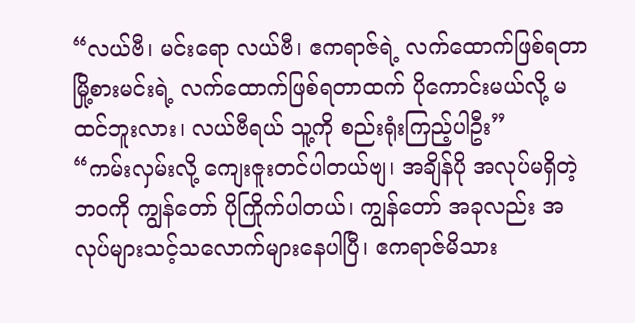“လယ်ဗီ၊ မင်းရော လယ်ဗီ၊ ဧကရာဇ်ရဲ့ လက်ထောက်ဖြစ်ရတာ မြို့စားမင်းရဲ့ လက်ထောက်ဖြစ်ရတာထက် ပိုကောင်းမယ်လို့ မထင်ဘူးလား၊ လယ်ဗီရယ် သူ့ကို စည်းရုံးကြည့်ပါဦး”
“ကမ်းလှမ်းလို့ ကျေးဇူးတင်ပါတယ်ဗျ၊ အချိန်ပို အလုပ်မရှိတဲ့ ဘဝကို ကျွန်တော် ပိုကြိုက်ပါတယ်၊ ကျွန်တော် အခုလည်း အလုပ်များသင့်သလောက်များနေပါပြီ၊ ဧကရာဇ်မိသား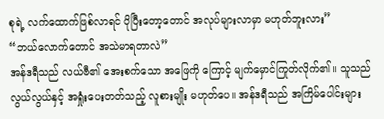စုရဲ့ လက်ထောက်ဖြစ်လာရင် ပိုပြီးတော့တောင် အလုပ်များလာမှာ မဟုတ်ဘူးလား”
“ဘယ်လောက်တောင် အသဲမာရတာလဲ”
အန်ဒရီသည် လယ်ဗီ၏ အေးစက်သော အဖြေကို ကြောင့် မျက်မှောင်ကြုတ်လိုက်၏။ သူသည် လွယ်လွယ်နှင့် အရှုံးပေးတတ်သည့် လူစားမျိုး မဟုတ်ပေ။ အန်ဒရီသည် အကြိမ်ပေါင်းများ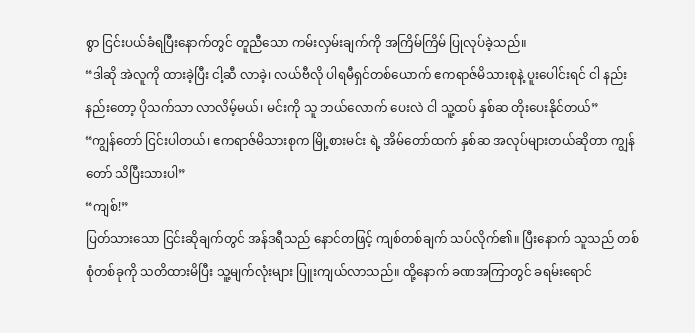စွာ ငြင်းပယ်ခံရပြီးနောက်တွင် တူညီသော ကမ်းလှမ်းချက်ကို အကြိမ်ကြိမ် ပြုလုပ်ခဲ့သည်။
“ဒါဆို အဲလူကို ထားခဲ့ပြီး ငါ့ဆီ လာခဲ့၊ လယ်ဗီလို ပါရမီရှင်တစ်ယောက် ဧကရာဇ်မိသားစုနဲ့ ပူးပေါင်းရင် ငါ နည်းနည်းတော့ ပိုသက်သာ လာလိမ့်မယ်၊ မင်းကို သူ ဘယ်လောက် ပေးလဲ ငါ သူ့ထပ် နှစ်ဆ တိုးပေးနိုင်တယ်”
“ကျွန်တော် ငြင်းပါတယ်၊ ဧကရာဇ်မိသားစုက မြို့စားမင်း ရဲ့ အိမ်တော်ထက် နှစ်ဆ အလုပ်များတယ်ဆိုတာ ကျွန်တော် သိပြီးသားပါ”
“ကျစ်!”
ပြတ်သားသော ငြင်းဆိုချက်တွင် အန်ဒရီသည် နောင်တဖြင့် ကျစ်တစ်ချက် သပ်လိုက်၏။ ပြီးနောက် သူသည် တစ်စုံတစ်ခုကို သတိထားမိပြီး သူ့မျက်လုံးများ ပြူးကျယ်လာသည်။ ထို့နောက် ခဏအကြာတွင် ခရမ်းရောင်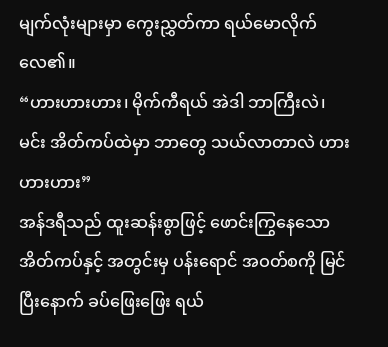မျက်လုံးများမှာ ကွေးညွှတ်ကာ ရယ်မောလိုက်လေ၏။
“ဟားဟားဟား၊ မိုက်ကီရယ် အဲဒါ ဘာကြီးလဲ၊ မင်း အိတ်ကပ်ထဲမှာ ဘာတွေ သယ်လာတာလဲ ဟားဟားဟား”
အန်ဒရီသည် ထူးဆန်းစွာဖြင့် ဖောင်းကြွနေသော အိတ်ကပ်နှင့် အတွင်းမှ ပန်းရောင် အဝတ်စကို မြင်ပြီးနောက် ခပ်ဖြေးဖြေး ရယ်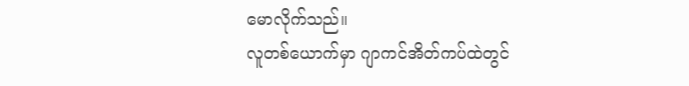မောလိုက်သည်။
လူတစ်ယောက်မှာ ဂျာကင်အိတ်ကပ်ထဲတွင်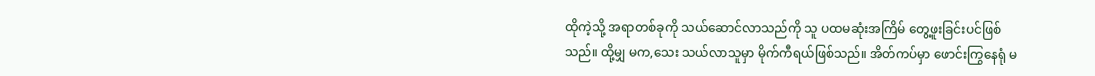ထိုကဲ့သို့ အရာတစ်ခုကို သယ်ဆောင်လာသည်ကို သူ ပထမဆုံးအကြိမ် တွေ့ဖူးခြင်းပင်ဖြစ်သည်။ ထို့မျှ မက,သေး သယ်လာသူမှာ မိုက်ကီရယ်ဖြစ်သည်။ အိတ်ကပ်မှာ ဖောင်းကြွနေရုံ မ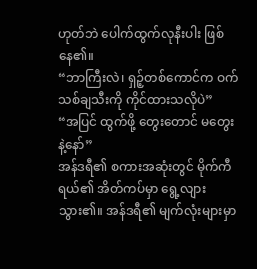ဟုတ်ဘဲ ပေါက်ထွက်လုနီးပါး ဖြစ်နေ၏။
“ဘာကြီးလဲ၊ ရှဉ့်တစ်ကောင်က ဝက်သစ်ချသီးကို ကိုင်ထားသလိုပဲ”
“အပြင် ထွက်ဖို့ တွေးတောင် မတွေးနဲ့နော်”
အန်ဒရီ၏ စကားအဆုံးတွင် မိုက်ကီရယ်၏ အိတ်ကပ်မှာ ရွေ့လျားသွား၏။ အန်ဒရီ၏ မျက်လုံးများမှာ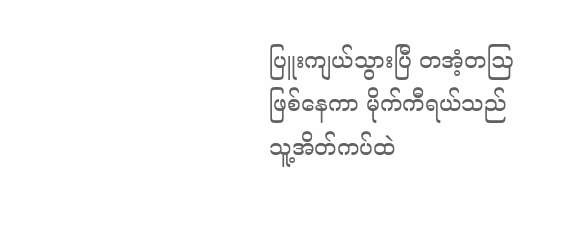ပြူးကျယ်သွားပြီ တအံ့တဩဖြစ်နေကာ မိုက်ကီရယ်သည် သူ့အိတ်ကပ်ထဲ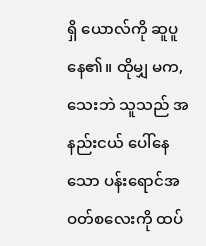ရှိ ယောလ်ကို ဆူပူနေ၏။ ထိုမျှ မက,သေးဘဲ သူသည် အနည်းငယ် ပေါ်နေသော ပန်းရောင်အဝတ်စလေးကို ထပ်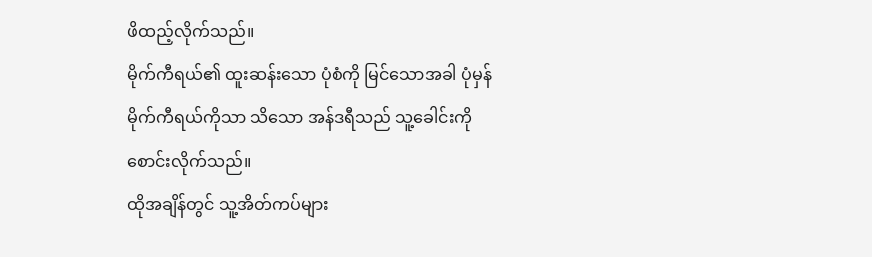ဖိထည့်လိုက်သည်။
မိုက်ကီရယ်၏ ထူးဆန်းသော ပုံစံကို မြင်သောအခါ ပုံမှန် မိုက်ကီရယ်ကိုသာ သိသော အန်ဒရီသည် သူ့ခေါင်းကို စောင်းလိုက်သည်။
ထိုအချိန်တွင် သူ့အိတ်ကပ်များ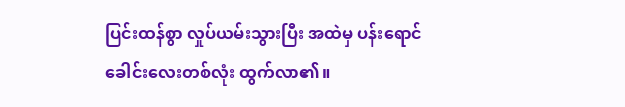ပြင်းထန်စွာ လှုပ်ယမ်းသွားပြီး အထဲမှ ပန်းရောင်ခေါင်းလေးတစ်လုံး ထွက်လာ၏။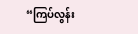“ကြပ်လွန်း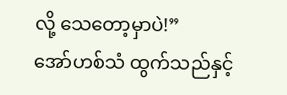လို့ သေတော့မှာပဲ!”
အော်ဟစ်သံ ထွက်သည်နှင့်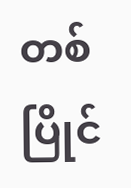တစ်ပြိုင်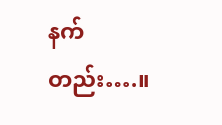နက်တည်း….။